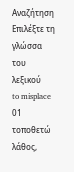Αναζήτηση
Επιλέξτε τη γλώσσα του λεξικού
to misplace
01
τοποθετώ λάθος,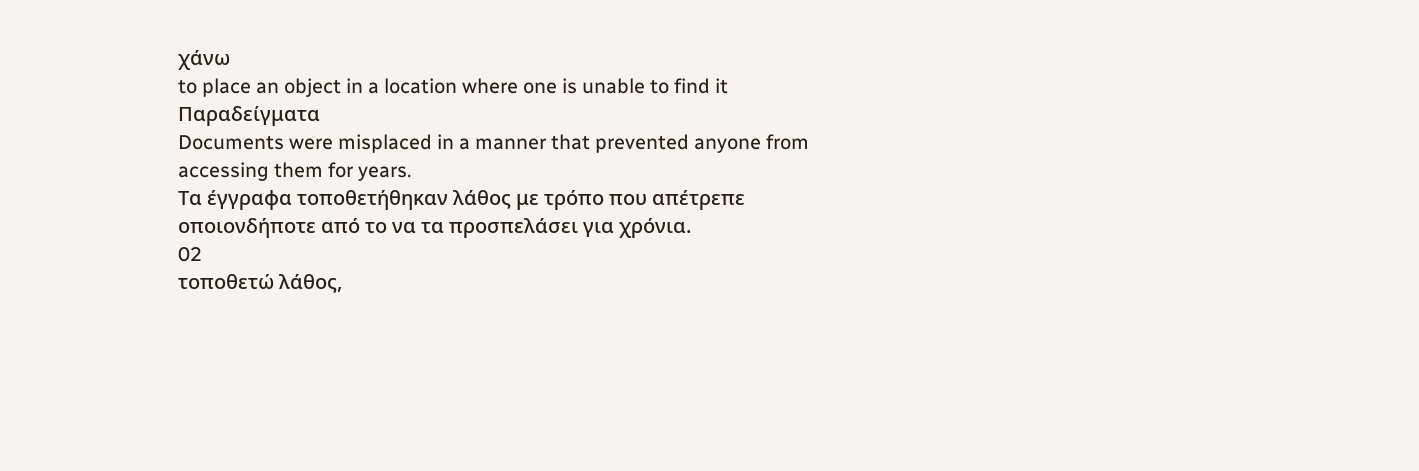χάνω
to place an object in a location where one is unable to find it
Παραδείγματα
Documents were misplaced in a manner that prevented anyone from accessing them for years.
Τα έγγραφα τοποθετήθηκαν λάθος με τρόπο που απέτρεπε οποιονδήποτε από το να τα προσπελάσει για χρόνια.
02
τοποθετώ λάθος,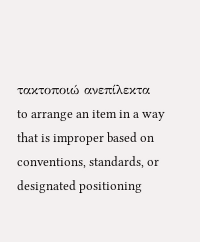τακτοποιώ ανεπίλεκτα
to arrange an item in a way that is improper based on conventions, standards, or designated positioning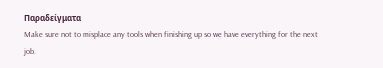Παραδείγματα
Make sure not to misplace any tools when finishing up so we have everything for the next job.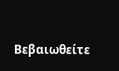Βεβαιωθείτε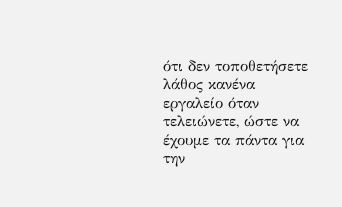ότι δεν τοποθετήσετε λάθος κανένα εργαλείο όταν τελειώνετε, ώστε να έχουμε τα πάντα για την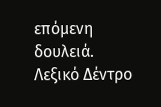επόμενη δουλειά.
Λεξικό Δέντρο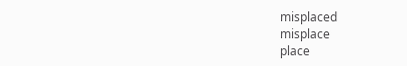misplaced
misplace
place